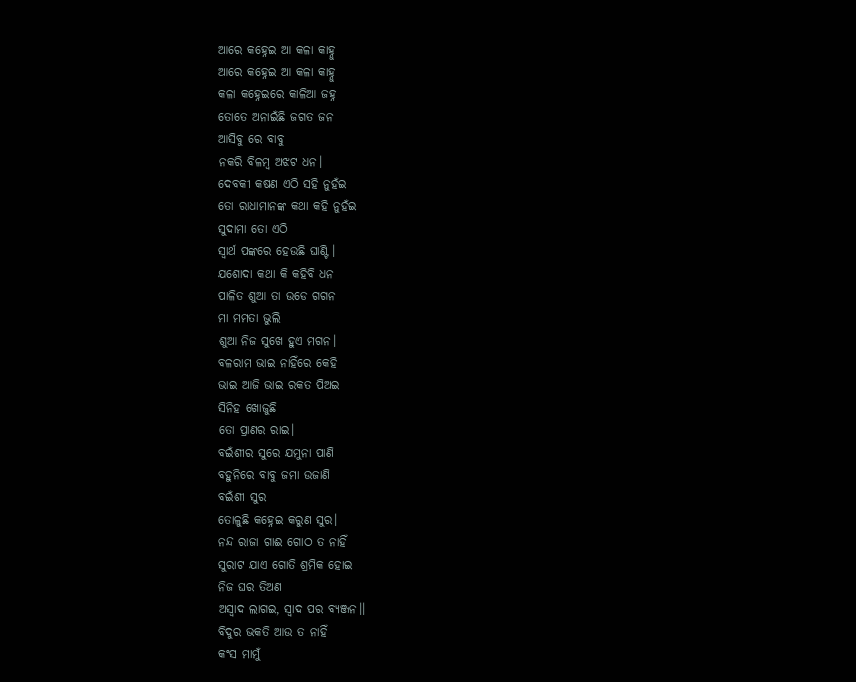ଆରେ କହ୍ନେଇ ଆ କଳା କାହ୍ନୁ
ଆରେ କହ୍ନେଇ ଆ କଳା କାହ୍ନୁ
କଳା କହ୍ନେଇରେ କାଳିଆ ଜହ୍ନ
ତୋତେ ଅନାଇଁଛି ଜଗତ ଜନ
ଆସିବୁ ରେ ବାବୁ
ନକରି ବିଳମ୍ବ ଅଝଟ ଧନ।
ଦେବକୀ କଷଣ ଏଠି ସହି ନୁହଁଇ
ତୋ ରାଧାମାନଙ୍କ କଥା କହି ନୁହଁଇ
ସୁଦାମା ତୋ ଏଠି
ସ୍ୱାର୍ଥ ପଙ୍କରେ ହେଉଛି ଘାଣ୍ଟି ।
ଯଶୋଦା କଥା କି କହିବି ଧନ
ପାଳିତ ଶୁଆ ତା ଉଡେ ଗଗନ
ମା ମମତା ଭୁଲି
ଶୁଆ ନିଜ ସୁଖେ ହୁଏ ମଗନ।
ବଳରାମ ଭାଇ ନାହିଁରେ କେହି
ଭାଇ ଆଜି ଭାଇ ରକତ ପିଅଇ
ସିନିହ ଖୋଜୁଛି
ତୋ ପ୍ରାଣର ରାଇ।
ବଇଁଶୀର ସୁରେ ଯମୁନା ପାଣି
ବହୁନିରେ ବାବୁ ଜମା ଉଜାଣି
ବଇଁଶୀ ସୁର
ତୋଳୁଛି କହ୍ନେଇ କରୁଣ ସୁର।
ନନ୍ଦ ରାଜା ଗାଈ ଗୋଠ ତ ନାହିଁ
ସୁରାଟ ଯାଏ ଗୋତି ଶ୍ରମିକ ହୋଇ
ନିଜ ଘର ତିଅଣ
ଅସ୍ଵାଦ ଲାଗଇ, ସ୍ଵାଦ ପର ବ୍ୟଞ୍ଜନ।।
ବିଦୁର ଭକତି ଆଉ ତ ନାହିଁ
କଂସ ମାମୁଁ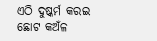ଏଠି ଦୁଷ୍କର୍ମ କରଇ
ଛୋଟ କଅଁଳ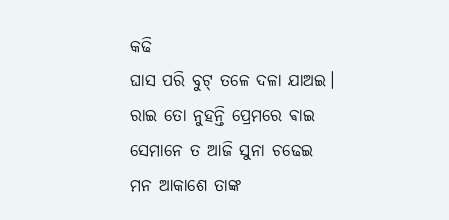କଢି
ଘାସ ପରି ବୁଟ୍ ତଳେ ଦଳା ଯାଅଇ।
ରାଇ ତୋ ନୁହନ୍ତି ପ୍ରେମରେ ଵାଇ
ସେମାନେ ତ ଆଜି ସୁନା ଚଢେଇ
ମନ ଆକାଶେ ତାଙ୍କ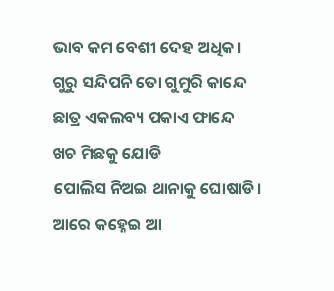ଭାବ କମ ବେଶୀ ଦେହ ଅଧିକ।
ଗୁରୁ ସନ୍ଦିପନି ତୋ ଗୁମୁରି କାନ୍ଦେ
ଛାତ୍ର ଏକଲବ୍ୟ ପକାଏ ଫାନ୍ଦେ
ଖଚ ମିଛକୁ ଯୋଡି
ପୋଲିସ ନିଅଇ ଥାନାକୁ ଘୋଷାଡି।
ଆରେ କହ୍ନେଇ ଆ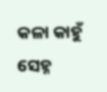କଳା କାହୁଁ
ସେହ୍ନ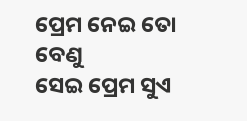ପ୍ରେମ ନେଇ ତୋ ବେଣୁ
ସେଇ ପ୍ରେମ ସୁଏ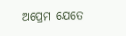ଅପ୍ରେମ ଯେତେ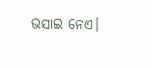ଭସାଇ ନେଏ।